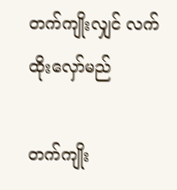တက်ကျိုးလျှင် လက်ထိုးလှော်မည်

တက်ကျိုး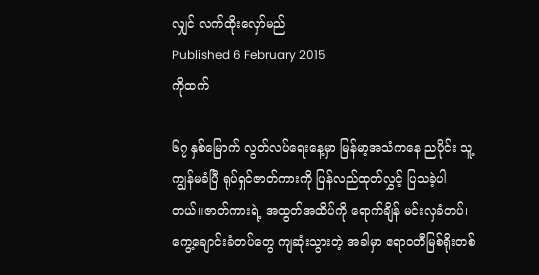လျှင် လက်ထိုးလှော်မည်
Published 6 February 2015
ကိုထက်

၆၇ နှစ်မြောက် လွတ်လပ်ရေးနေ့မှာ မြန်မာ့အသံကနေ ညပိုင်း သူ့ကျွန်မခံပြီ ရုပ်ရှင်ဇာတ်ကားကို ပြန်လည်ထုတ်လွှင့် ပြသခဲ့ပါတယ်။ဇာတ်ကားရဲ့ အထွတ်အထိပ်ကို ရောက်ချိန် မင်းလှခံတပ်၊ ကွေ့ချောင်းခံတပ်တွေ ကျဆုံးသွားတဲ့ အခါမှာ ဧရာဝတီမြစ်ရိုးတစ်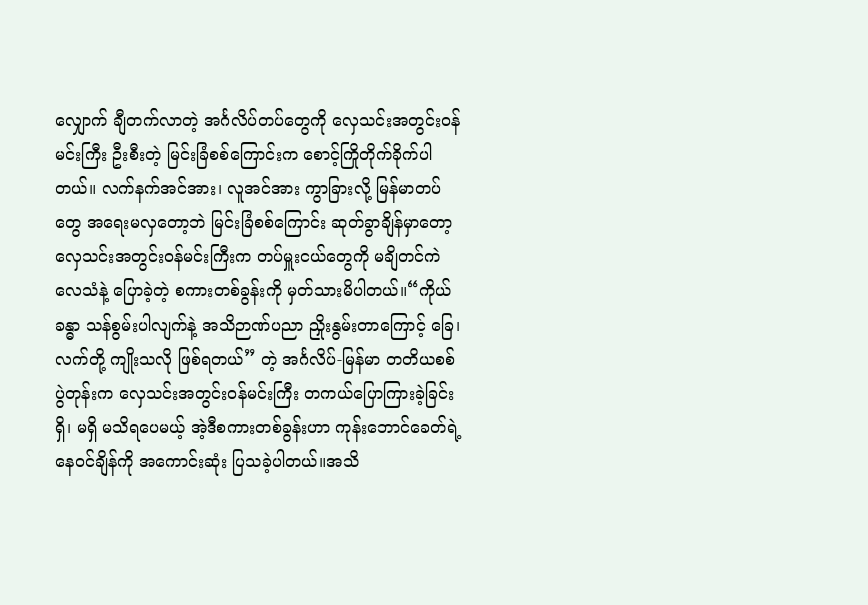လျှောက် ချီတက်လာတဲ့ အင်္ဂလိပ်တပ်တွေကို လှေသင်းအတွင်းဝန်မင်းကြီး ဦးစီးတဲ့ မြင်းခြံစစ်ကြောင်းက စောင့်ကြိုတိုက်ခိုက်ပါတယ်။ လက်နက်အင်အား၊ လူအင်အား ကွာခြားလို့ မြန်မာတပ်တွေ အရေးမလှတော့ဘဲ မြင်းခြံစစ်ကြောင်း ဆုတ်ခွာချိန်မှာတော့ လှေသင်းအတွင်းဝန်မင်းကြီးက တပ်မှူးငယ်တွေကို မချိတင်ကဲ လေသံနဲ့ ပြောခဲ့တဲ့ စကားတစ်ခွန်းကို မှတ်သားမိပါတယ်။“ကိုယ်ခန္ဓာ သန်စွမ်းပါလျက်နဲ့ အသိဉာဏ်ပညာ ညှိုးနွမ်းတာကြောင့် ခြေ၊ လက်တို့ ကျိုးသလို ဖြစ်ရတယ်” တဲ့ အင်္ဂလိပ်-မြန်မာ တတိယစစ်ပွဲတုန်းက လှေသင်းအတွင်းဝန်မင်းကြီး တကယ်ပြောကြားခဲ့ခြင်း ရှိ၊ မရှိ မသိရပေမယ့် အဲ့ဒီစကားတစ်ခွန်းဟာ ကုန်းဘောင်ခေတ်ရဲ့ နေဝင်ချိန်ကို အကောင်းဆုံး ပြသခဲ့ပါတယ်။အသိ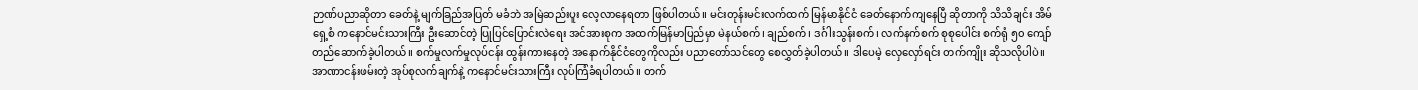ဉာဏ်ပညာဆိုတာ ခေတ်နဲ့ မျက်ခြည်အပြတ် မခံဘဲ အမြဲဆည်းပူး လေ့လာနေရတာ ဖြစ်ပါတယ်။ မင်းတုန်းမင်းလက်ထက် မြန်မာနိုင်ငံ ခေတ်နောက်ကျနေပြီ ဆိုတာကို သိသိချင်း အိမ်ရှေ့စံ ကနောင်မင်းသားကြီး ဦးဆောင်တဲ့ ပြုပြင်ပြောင်းလဲရေး အင်အားစုက အထက်မြန်မာပြည်မှာ မဲနယ်စက်၊ ချည်စက်၊ ဒင်္ဂါးသွန်းစက်၊ လက်နက်စက် စုစုပေါင်း စက်ရုံ ၅၀ ကျော် တည်ဆောက်ခဲ့ပါတယ်။ စက်မှုလက်မှုလုပ်ငန်း ထွန်းကားနေတဲ့ အနောက်နိုင်ငံတွေကိုလည်း ပညာတော်သင်တွေ စေလွှတ်ခဲ့ပါတယ်။ ဒါပေမဲ့ လှေလှော်ရင်း တက်ကျိုး ဆိုသလိုပါပဲ။ အာဏာငန်းဖမ်းတဲ့ အုပ်စုလက်ချက်နဲ့ ကနောင်မင်းသားကြီး လုပ်ကြံခံရပါတယ်။ တက်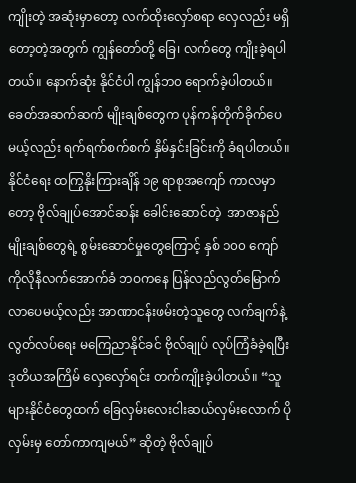ကျိုးတဲ့ အဆုံးမှာတော့ လက်ထိုးလှော်စရာ လှေလည်း မရှိတော့တဲ့အတွက် ကျွန်တော်တို့ ခြေ၊ လက်တွေ ကျိုးခဲ့ရပါတယ်။ နောက်ဆုံး နိုင်ငံပါ ကျွန်ဘ၀ ရောက်ခဲ့ပါတယ်။ခေတ်အဆက်ဆက် မျိုးချစ်တွေက ပုန်ကန်တိုက်ခိုက်ပေမယ့်လည်း ရက်ရက်စက်စက် နှိမ်နှင်းခြင်းကို ခံရပါတယ်။ နိုင်ငံရေး ထကြွနိုးကြားချိန် ၁၉ ရာစုအကျော် ကာလမှာတော့ ဗိုလ်ချုပ်အောင်ဆန်း ခေါင်းဆောင်တဲ့  အာဇာနည်မျိုးချစ်တွေရဲ့ စွမ်းဆောင်မှုတွေကြောင့် နှစ် ၁၀၀ ကျော် ကိုလိုနီလက်အောက်ခံ ဘဝကနေ ပြန်လည်လွတ်မြောက် လာပေမယ့်လည်း အာဏာငန်းဖမ်းတဲ့သူတွေ လက်ချက်နဲ့ လွတ်လပ်ရေး မကြေညာနိုင်ခင် ဗိုလ်ချုပ် လုပ်ကြံခံခဲ့ရပြီး ဒုတိယအကြိမ် လှေလှော်ရင်း တက်ကျိုးခဲ့ပါတယ်။ “သူများနိုင်ငံတွေထက် ခြေလှမ်းလေးငါးဆယ်လှမ်းလောက် ပိုလှမ်းမှ တော်ကာကျမယ်” ဆိုတဲ့ ဗိုလ်ချုပ်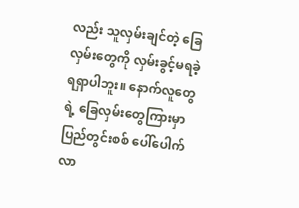လည်း သူလှမ်းချင်တဲ့ ခြေလှမ်းတွေကို လှမ်းခွင့်မရခဲ့ရရှာပါဘူး။ နောက်လူတွေရဲ့ ခြေလှမ်းတွေကြားမှာ ပြည်တွင်းစစ် ပေါ်ပေါက်လာ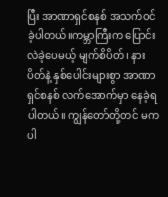ပြီး အာဏာရှင်စနစ် အသက်ဝင်ခဲ့ပါတယ်။ကမ္ဘာကြီးက ပြောင်းလဲခဲ့ပေမယ့် မျက်စိပိတ်၊ နားပိတ်နဲ့ နှစ်ပေါင်းများစွာ အာဏာရှင်စနစ် လက်အောက်မှာ နေခဲ့ရပါတယ်။ ကျွန်တော်တို့တင် မကပါ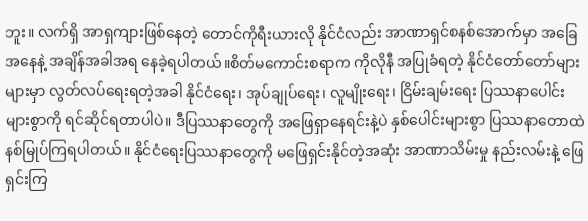ဘူး။ လက်ရှိ အာရှကျားဖြစ်နေတဲ့ တောင်ကိုရီးယားလို နိုင်ငံလည်း အာဏာရှင်စနစ်အောက်မှာ အခြေအနေနဲ့ အချိန်အခါအရ နေခဲ့ရပါတယ်။စိတ်မကောင်းစရာက ကိုလိုနီ အပြုခံရတဲ့ နိုင်ငံတော်တော်များများမှာ လွတ်လပ်ရေးရတဲ့အခါ နိုင်ငံရေး၊ အုပ်ချုပ်ရေး၊ လူမျိုးရေး၊ ငြိမ်းချမ်းရေး ပြဿနာပေါင်းများစွာကို ရင်ဆိုင်ရတာပါပဲ။ ဒီပြဿနာတွေကို အဖြေရှာနေရင်းနဲ့ပဲ နှစ်ပေါင်းများစွာ ပြဿနာတောထဲ နစ်မြုပ်ကြရပါတယ်။ နိုင်ငံရေးပြဿနာတွေကို မဖြေရှင်းနိုင်တဲ့အဆုံး အာဏာသိမ်းမှု နည်းလမ်းနဲ့ ဖြေရှင်းကြ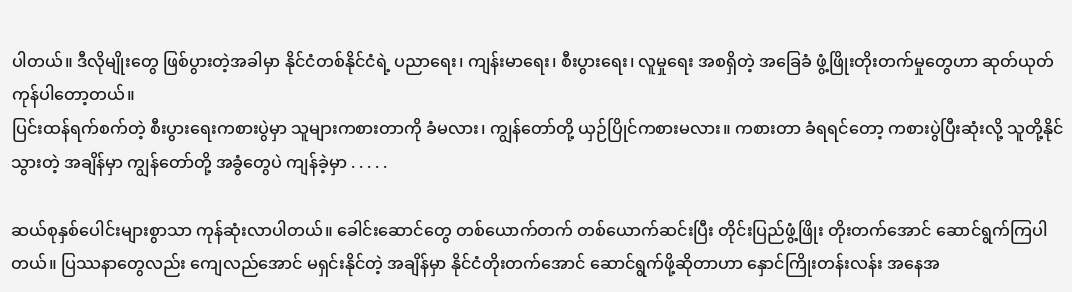ပါတယ်။ ဒီလိုမျိုးတွေ ဖြစ်ပွားတဲ့အခါမှာ နိုင်ငံတစ်နိုင်ငံရဲ့ ပညာရေး၊ ကျန်းမာရေး၊ စီးပွားရေး၊ လူမှုရေး အစရှိတဲ့ အခြေခံ ဖွံ့ဖြိုးတိုးတက်မှုတွေဟာ ဆုတ်ယုတ်ကုန်ပါတော့တယ်။
ပြင်းထန်ရက်စက်တဲ့ စီးပွားရေးကစားပွဲမှာ သူများကစားတာကို ခံမလား၊ ကျွန်တော်တို့ ယှဉ်ပြိုင်ကစားမလား။ ကစားတာ ခံရရင်တော့ ကစားပွဲပြီးဆုံးလို့ သူတို့နိုင်သွားတဲ့ အချိန်မှာ ကျွန်တော်တို့ အခွံတွေပဲ ကျန်ခဲ့မှာ . . . . .

ဆယ်စုနှစ်ပေါင်းများစွာသာ ကုန်ဆုံးလာပါတယ်။ ခေါင်းဆောင်တွေ တစ်ယောက်တက် တစ်ယောက်ဆင်းပြီး တိုင်းပြည်ဖွံ့ဖြိုး တိုးတက်အောင် ဆောင်ရွက်ကြပါတယ်။ ပြဿနာတွေလည်း ကျေလည်အောင် မရှင်းနိုင်တဲ့ အချိန်မှာ နိုင်ငံတိုးတက်အောင် ဆောင်ရွက်ဖို့ဆိုတာဟာ နှောင်ကြိုးတန်းလန်း အနေအ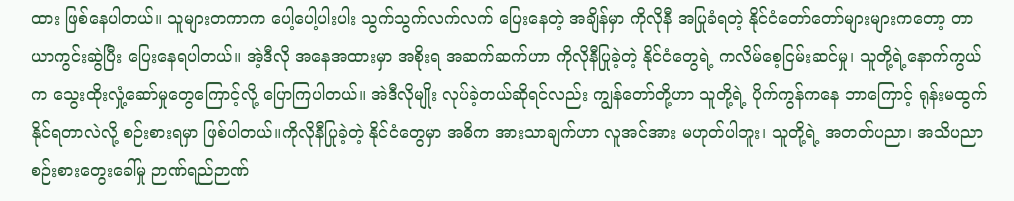ထား ဖြစ်နေပါတယ်။ သူများတကာက ပေါ့ပေါ့ပါးပါး သွက်သွက်လက်လက် ပြေးနေတဲ့ အချိန်မှာ ကိုလိုနီ အပြုခံရတဲ့ နိုင်ငံတော်တော်များများကတော့ တာယာကွင်းဆွဲပြီး ပြေးနေရပါတယ်။ အဲ့ဒီလို အနေအထားမှာ အစိုးရ အဆက်ဆက်ဟာ ကိုလိုနီပြုခဲ့တဲ့ နိုင်ငံတွေရဲ့ ကလိမ်စေ့ငြမ်းဆင်မှု၊ သူတို့ရဲ့နောက်ကွယ်က သွေးထိုးလှုံ့ဆော်မှုတွေကြောင့်လို့ ပြောကြပါတယ်။ အဲဒီလိုမျိုး လုပ်ခဲ့တယ်ဆိုရင်လည်း ကျွန်တော်တို့ဟာ သူတို့ရဲ့ ပိုက်ကွန်ကနေ ဘာကြောင့် ရုန်းမထွက်နိုင်ရတာလဲလို့ စဉ်းစားရမှာ ဖြစ်ပါတယ်။ကိုလိုနီပြုခဲ့တဲ့ နိုင်ငံတွေမှာ အဓိက အားသာချက်ဟာ လူအင်အား မဟုတ်ပါဘူး၊ သူတို့ရဲ့ အတတ်ပညာ၊ အသိပညာ စဉ်းစားတွေးခေါ်မှု ဉာဏ်ရည်ဉာဏ်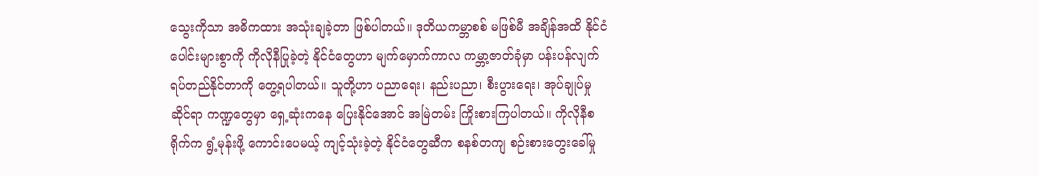သွေးကိုသာ အဓိကထား အသုံးချခဲ့တာ ဖြစ်ပါတယ်။ ဒုတိယကမ္ဘာစစ် မဖြစ်မီ အချိန်အထိ နိုင်ငံပေါင်းများစွာကို ကိုလိုနီပြုခဲ့တဲ့ နိုင်ငံတွေဟာ မျက်မှောက်ကာလ ကမ္ဘာ့ဇာတ်ခုံမှာ ပန်းပန်လျက် ရပ်တည်နိုင်တာကို တွေ့ရပါတယ်။ သူတို့ဟာ ပညာရေး၊ နည်းပညာ၊ စီးပွားရေး၊ အုပ်ချုပ်မှုဆိုင်ရာ ကဏ္ဍတွေမှာ ရှေ့ဆုံးကနေ ပြေးနိုင်အောင် အမြဲတမ်း ကြိုးစားကြပါတယ်။ ကိုလိုနီစရိုက်က ရွံ့မုန်းဖို့ ကောင်းပေမယ့် ကျင့်သုံးခဲ့တဲ့ နိုင်ငံတွေဆီက စနစ်တကျ စဉ်းစားတွေးခေါ်မှု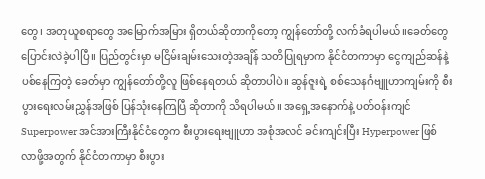တွေ၊ အတုယူစရာတွေ အမြောက်အမြား ရှိတယ်ဆိုတာကိုတော့ ကျွန်တော်တို့ လက်ခံရပါမယ်။ခေတ်တွေပြောင်းလဲခဲ့ပါပြီ။ ပြည်တွင်းမှာ မငြိမ်းချမ်းသေးတဲ့အချိန် သတိပြုရမှာက နိုင်ငံတကာမှာ ငွေကျည်ဆန်နဲ့ ပစ်နေကြတဲ့ ခေတ်မှာ ကျွန်တော်တို့လူ ဖြစ်နေရတယ် ဆိုတာပါပဲ။ ဆွန်ဇူးရဲ့ စစ်သေနင်္ဂဗျူဟာကျမ်းကို စီးပွားရေးလမ်းညွှန်အဖြစ် ပြန်သုံးနေကြပြီ ဆိုတာကို သိရပါမယ်။ အရှေ့အနောက်နဲ့ ပတ်ဝန်းကျင် Superpower အင်အားကြီးနိုင်ငံတွေက စီးပွားရေးဗျူဟာ အစုံအလင် ခင်းကျင်းပြီး Hyperpower ဖြစ်လာဖို့အတွက် နိုင်ငံတကာမှာ စီးပွား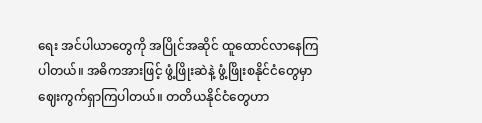ရေး အင်ပါယာတွေကို အပြိုင်အဆိုင် ထူထောင်လာနေကြပါတယ်။ အဓိကအားဖြင့် ဖွံ့ဖြိုးဆဲနဲ့ ဖွံ့ဖြိုးစနိုင်ငံတွေမှာ ဈေးကွက်ရှာကြပါတယ်။ တတိယနိုင်ငံတွေဟာ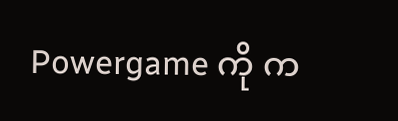Powergame ကို က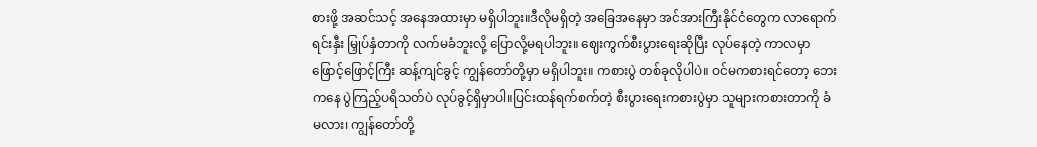စားဖို့ အဆင်သင့် အနေအထားမှာ မရှိပါဘူး။ဒီလိုမရှိတဲ့ အခြေအနေမှာ အင်အားကြီးနိုင်ငံတွေက လာရောက်ရင်းနှီး မြှုပ်နှံတာကို လက်မခံဘူးလို့ ပြောလို့မရပါဘူး။ ဈေးကွက်စီးပွားရေးဆိုပြီး လုပ်နေတဲ့ ကာလမှာ ဖြောင့်ဖြောင့်ကြီး ဆန့်ကျင်ခွင့် ကျွန်တော်တို့မှာ မရှိပါဘူး။ ကစားပွဲ တစ်ခုလိုပါပဲ။ ဝင်မကစားရင်တော့ ဘေးကနေ ပွဲကြည့်ပရိသတ်ပဲ လုပ်ခွင့်ရှိမှာပါ။ပြင်းထန်ရက်စက်တဲ့ စီးပွားရေးကစားပွဲမှာ သူများကစားတာကို ခံမလား၊ ကျွန်တော်တို့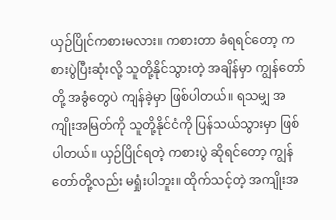ယှဉ်ပြိုင်ကစားမလား။ ကစားတာ ခံရရင်တော့ ကစားပွဲပြီးဆုံးလို့ သူတို့နိုင်သွားတဲ့ အချိန်မှာ ကျွန်တော်တို့ အခွံတွေပဲ ကျန်ခဲ့မှာ ဖြစ်ပါတယ်။ ရသမျှ အကျိုးအမြတ်ကို သူတို့နိုင်ငံကို ပြန်သယ်သွားမှာ ဖြစ်ပါတယ်။ ယှဉ်ပြိုင်ရတဲ့ ကစားပွဲ ဆိုရင်တော့ ကျွန်တော်တို့လည်း မရှုံးပါဘူး။ ထိုက်သင့်တဲ့ အကျိုးအ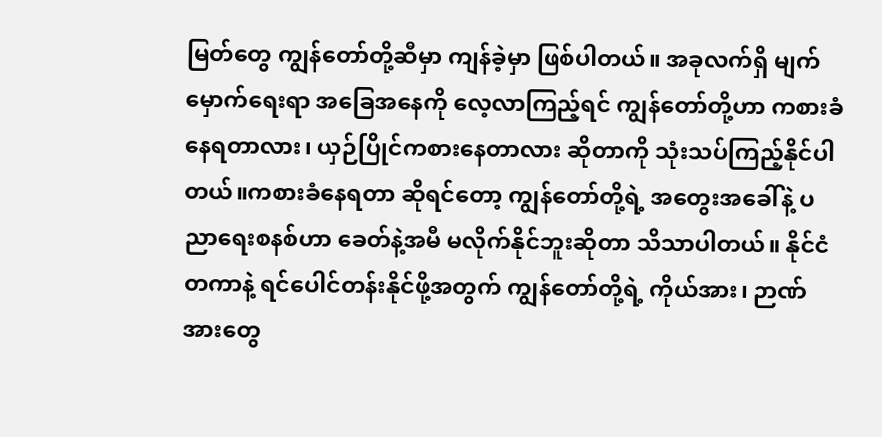မြတ်တွေ ကျွန်တော်တို့ဆီမှာ ကျန်ခဲ့မှာ ဖြစ်ပါတယ်။ အခုလက်ရှိ မျက်မှောက်ရေးရာ အခြေအနေကို လေ့လာကြည့်ရင် ကျွန်တော်တို့ဟာ ကစားခံနေရတာလား၊ ယှဉ်ပြိုင်ကစားနေတာလား ဆိုတာကို သုံးသပ်ကြည့်နိုင်ပါတယ်။ကစားခံနေရတာ ဆိုရင်တော့ ကျွန်တော်တို့ရဲ့ အတွေးအခေါ်နဲ့ ပညာရေးစနစ်ဟာ ခေတ်နဲ့အမီ မလိုက်နိုင်ဘူးဆိုတာ သိသာပါတယ်။ နိုင်ငံတကာနဲ့ ရင်ပေါင်တန်းနိုင်ဖို့အတွက် ကျွန်တော်တို့ရဲ့ ကိုယ်အား၊ ဉာဏ်အားတွေ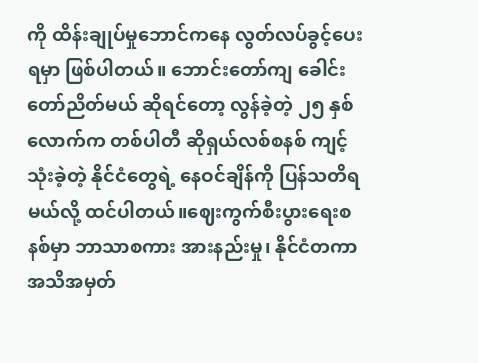ကို ထိန်းချုပ်မှုဘောင်ကနေ လွတ်လပ်ခွင့်ပေးရမှာ ဖြစ်ပါတယ်။ ဘောင်းတော်ကျ ခေါင်းတော်ညိတ်မယ် ဆိုရင်တော့ လွန်ခဲ့တဲ့ ၂၅ နှစ်လောက်က တစ်ပါတီ ဆိုရှယ်လစ်စနစ် ကျင့်သုံးခဲ့တဲ့ နိုင်ငံတွေရဲ့ နေဝင်ချိန်ကို ပြန်သတိရမယ်လို့ ထင်ပါတယ်။ဈေးကွက်စီးပွားရေးစနစ်မှာ ဘာသာစကား အားနည်းမှု၊ နိုင်ငံတကာ အသိအမှတ်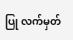ပြု လက်မှတ်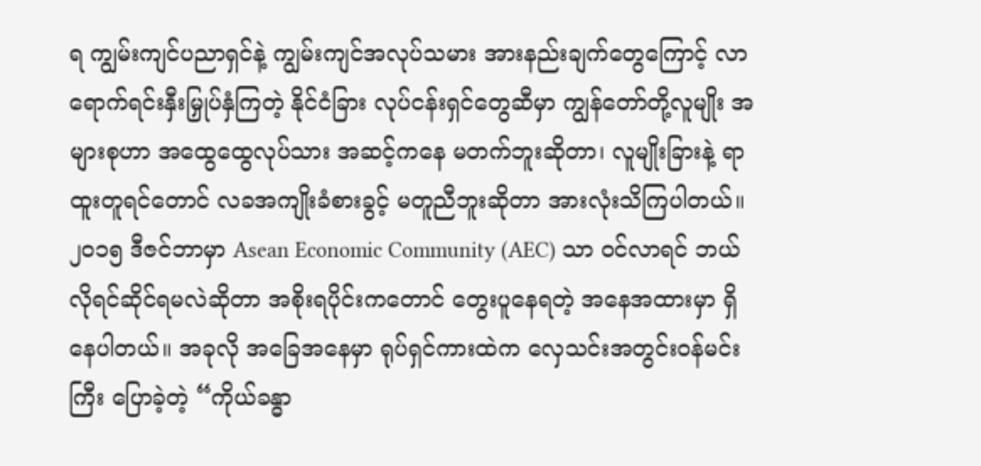ရ ကျွမ်းကျင်ပညာရှင်နဲ့ ကျွမ်းကျင်အလုပ်သမား အားနည်းချက်တွေကြောင့် လာရောက်ရင်းနှီးမြှုပ်နှံကြတဲ့ နိုင်ငံခြား လုပ်ငန်းရှင်တွေဆီမှာ ကျွန်တော်တို့လူမျိုး အများစုဟာ အထွေထွေလုပ်သား အဆင့်ကနေ မတက်ဘူးဆိုတာ၊ လူမျိုးခြားနဲ့ ရာထူးတူရင်တောင် လခအကျိုးခံစားခွင့် မတူညီဘူးဆိုတာ အားလုံးသိကြပါတယ်။ ၂၀၁၅ ဒီဇင်ဘာမှာ Asean Economic Community (AEC) သာ ဝင်လာရင် ဘယ်လိုရင်ဆိုင်ရမလဲဆိုတာ အစိုးရပိုင်းကတောင် တွေးပူနေရတဲ့ အနေအထားမှာ ရှိနေပါတယ်။ အခုလို အခြေအနေမှာ ရုပ်ရှင်ကားထဲက လှေသင်းအတွင်းဝန်မင်းကြီး ပြောခဲ့တဲ့ “ကိုယ်ခန္ဓာ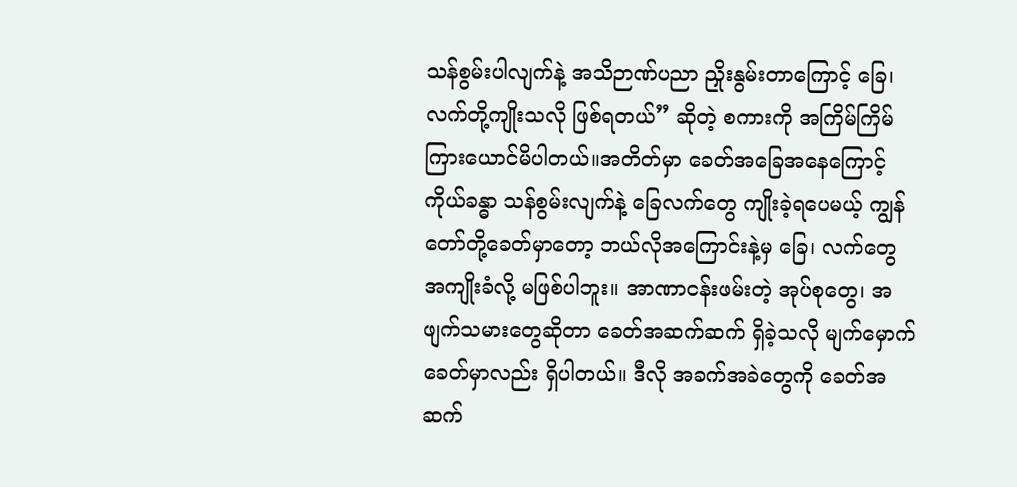သန်စွမ်းပါလျက်နဲ့ အသိဉာဏ်ပညာ ညှိုးနွမ်းတာကြောင့် ခြေ၊ လက်တို့ကျိုးသလို ဖြစ်ရတယ်” ဆိုတဲ့ စကားကို အကြိမ်ကြိမ် ကြားယောင်မိပါတယ်။အတိတ်မှာ ခေတ်အခြေအနေကြောင့် ကိုယ်ခန္ဓာ သန်စွမ်းလျက်နဲ့ ခြေလက်တွေ ကျိုးခဲ့ရပေမယ့် ကျွန်တော်တို့ခေတ်မှာတော့ ဘယ်လိုအကြောင်းနဲ့မှ ခြေ၊ လက်တွေ အကျိုးခံလို့ မဖြစ်ပါဘူး။ အာဏာငန်းဖမ်းတဲ့ အုပ်စုတွေ၊ အဖျက်သမားတွေဆိုတာ ခေတ်အဆက်ဆက် ရှိခဲ့သလို မျက်မှောက်ခေတ်မှာလည်း ရှိပါတယ်။ ဒီလို အခက်အခဲတွေကို ခေတ်အဆက်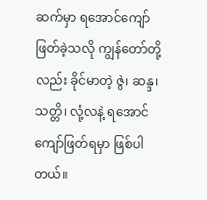ဆက်မှာ ရအောင်ကျော်ဖြတ်ခဲ့သလို ကျွန်တော်တို့လည်း ခိုင်မာတဲ့ ဇွဲ၊ ဆန္ဒ၊ သတ္တိ၊ လုံ့လနဲ့ ရအောင် ကျော်ဖြတ်ရမှာ ဖြစ်ပါတယ်။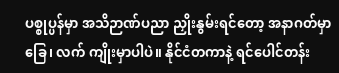ပစ္စုပ္ပန်မှာ အသိဉာဏ်ပညာ ညှိုးနွမ်းရင်တော့ အနာဂတ်မှာ ခြေ၊ လက် ကျိုးမှာပါပဲ။ နိုင်ငံတကာနဲ့ ရင်ပေါင်တန်း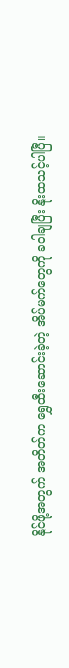နိုင်ဖို့အတွက် အတိတ်က ရွှေထီးဆောင်းခဲ့တဲ့ အိပ်မက်တွေကို ခဝါချပြီး နိုးထသင့်ပါပြီ။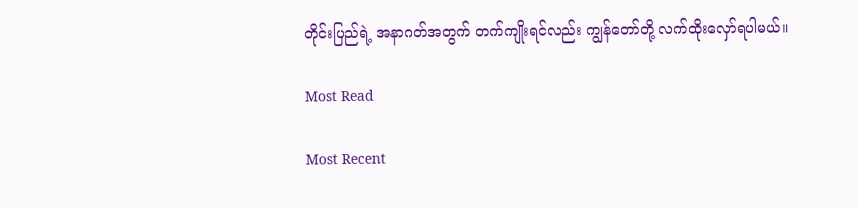တိုင်းပြည်ရဲ့ အနာဂတ်အတွက် တက်ကျိုးရင်လည်း ကျွန်တော်တို့ လက်ထိုးလှော်ရပါမယ်။

Most Read

Most Recent